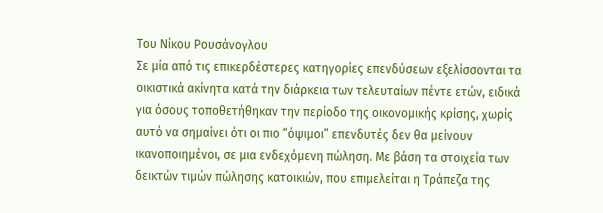Του Νίκου Ρουσάνογλου
Σε μία από τις επικερδέστερες κατηγορίες επενδύσεων εξελίσσονται τα οικιστικά ακίνητα κατά την διάρκεια των τελευταίων πέντε ετών, ειδικά για όσους τοποθετήθηκαν την περίοδο της οικονομικής κρίσης, χωρίς αυτό να σημαίνει ότι οι πιο “όψιμοι” επενδυτές δεν θα μείνουν ικανοποιημένοι, σε μια ενδεχόμενη πώληση. Με βάση τα στοιχεία των δεικτών τιμών πώλησης κατοικιών, που επιμελείται η Τράπεζα της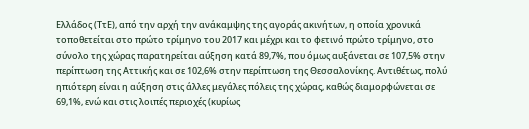Ελλάδος (ΤτΕ), από την αρχή την ανάκαμψης της αγοράς ακινήτων, η οποία χρονικά τοποθετείται στο πρώτο τρίμηνο του 2017 και μέχρι και το φετινό πρώτο τρίμηνο, στο σύνολο της χώρας παρατηρείται αύξηση κατά 89,7%, που όμως αυξάνεται σε 107,5% στην περίπτωση της Αττικής και σε 102,6% στην περίπτωση της Θεσσαλονίκης. Αντιθέτως, πολύ ηπιότερη είναι η αύξηση στις άλλες μεγάλες πόλεις της χώρας, καθώς διαμορφώνεται σε 69,1%, ενώ και στις λοιπές περιοχές (κυρίως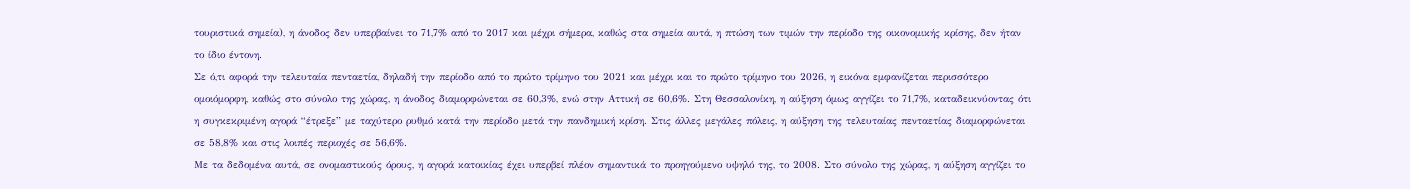τουριστικά σημεία), η άνοδος δεν υπερβαίνει το 71,7% από το 2017 και μέχρι σήμερα, καθώς στα σημεία αυτά, η πτώση των τιμών την περίοδο της οικονομικής κρίσης, δεν ήταν το ίδιο έντονη.
Σε ό,τι αφορά την τελευταία πενταετία, δηλαδή την περίοδο από το πρώτο τρίμηνο του 2021 και μέχρι και το πρώτο τρίμηνο του 2026, η εικόνα εμφανίζεται περισσότερο ομοιόμορφη, καθώς στο σύνολο της χώρας, η άνοδος διαμορφώνεται σε 60,3%, ενώ στην Αττική σε 60,6%. Στη Θεσσαλονίκη, η αύξηση όμως αγγίζει το 71,7%, καταδεικνύοντας ότι η συγκεκριμένη αγορά “έτρεξε” με ταχύτερο ρυθμό κατά την περίοδο μετά την πανδημική κρίση. Στις άλλες μεγάλες πόλεις, η αύξηση της τελευταίας πενταετίας διαμορφώνεται σε 58,8% και στις λοιπές περιοχές σε 56,6%.
Με τα δεδομένα αυτά, σε ονομαστικούς όρους, η αγορά κατοικίας έχει υπερβεί πλέον σημαντικά το προηγούμενο υψηλό της, το 2008. Στο σύνολο της χώρας, η αύξηση αγγίζει το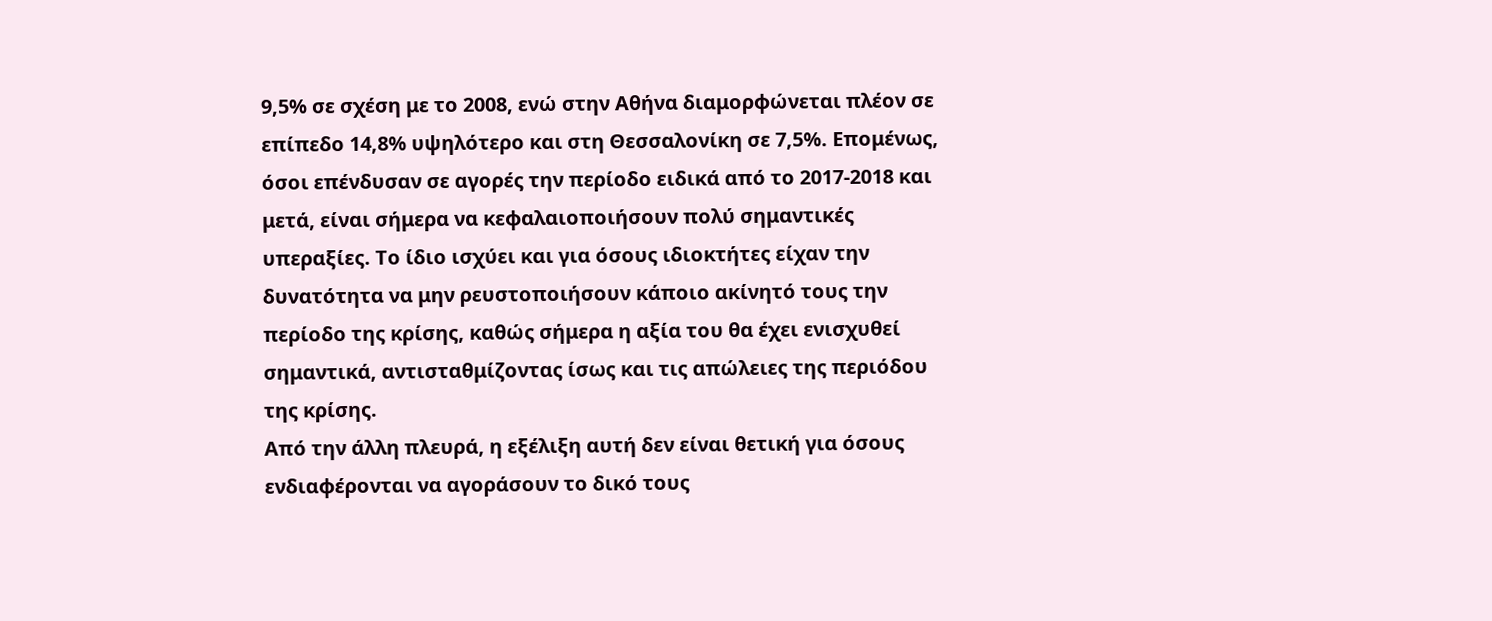9,5% σε σχέση με το 2008, ενώ στην Αθήνα διαμορφώνεται πλέον σε επίπεδο 14,8% υψηλότερο και στη Θεσσαλονίκη σε 7,5%. Επομένως, όσοι επένδυσαν σε αγορές την περίοδο ειδικά από το 2017-2018 και μετά, είναι σήμερα να κεφαλαιοποιήσουν πολύ σημαντικές υπεραξίες. Το ίδιο ισχύει και για όσους ιδιοκτήτες είχαν την δυνατότητα να μην ρευστοποιήσουν κάποιο ακίνητό τους την περίοδο της κρίσης, καθώς σήμερα η αξία του θα έχει ενισχυθεί σημαντικά, αντισταθμίζοντας ίσως και τις απώλειες της περιόδου της κρίσης.
Από την άλλη πλευρά, η εξέλιξη αυτή δεν είναι θετική για όσους ενδιαφέρονται να αγοράσουν το δικό τους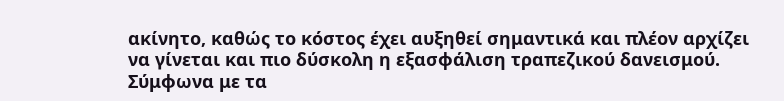ακίνητο, καθώς το κόστος έχει αυξηθεί σημαντικά και πλέον αρχίζει να γίνεται και πιο δύσκολη η εξασφάλιση τραπεζικού δανεισμού. Σύμφωνα με τα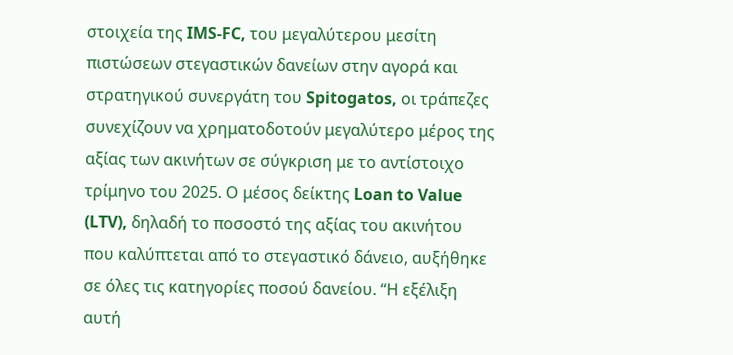στοιχεία της IMS-FC, του μεγαλύτερου μεσίτη πιστώσεων στεγαστικών δανείων στην αγορά και στρατηγικού συνεργάτη του Spitogatos, οι τράπεζες συνεχίζουν να χρηματοδοτούν μεγαλύτερο μέρος της αξίας των ακινήτων σε σύγκριση με το αντίστοιχο τρίμηνο του 2025. Ο μέσος δείκτης Loan to Value (LTV), δηλαδή το ποσοστό της αξίας του ακινήτου που καλύπτεται από το στεγαστικό δάνειο, αυξήθηκε σε όλες τις κατηγορίες ποσού δανείου. “Η εξέλιξη αυτή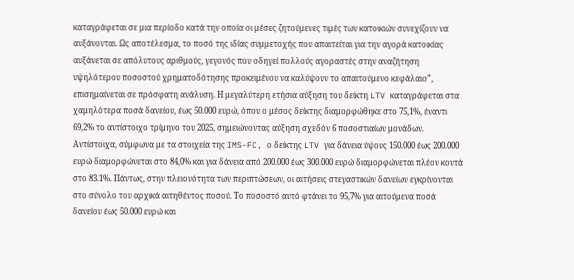καταγράφεται σε μια περίοδο κατά την οποία οι μέσες ζητούμενες τιμές των κατοικιών συνεχίζουν να αυξάνονται. Ως αποτέλεσμα, το ποσό της ιδίας συμμετοχής που απαιτείται για την αγορά κατοικίας αυξάνεται σε απόλυτους αριθμούς, γεγονός που οδηγεί πολλούς αγοραστές στην αναζήτηση υψηλότερου ποσοστού χρηματοδότησης προκειμένου να καλύψουν το απαιτούμενο κεφάλαιο”, επισημαίνεται σε πρόσφατη ανάλυση. Η μεγαλύτερη ετήσια αύξηση του δείκτη LTV καταγράφεται στα χαμηλότερα ποσά δανείου, έως 50.000 ευρώ, όπου ο μέσος δείκτης διαμορφώθηκε στο 75,1%, έναντι 69,2% το αντίστοιχο τρίμηνο του 2025, σημειώνοντας αύξηση σχεδόν 6 ποσοστιαίων μονάδων.
Αντίστοιχα, σύμφωνα με τα στοιχεία της IMS-FC, ο δείκτης LTV για δάνεια ύψους 150.000 έως 200.000 ευρώ διαμορφώνεται στο 84,0% και για δάνεια από 200.000 έως 300.000 ευρώ διαμορφώνεται πλέον κοντά στο 83.1%. Πάντως, στην πλειονότητα των περιπτώσεων, οι αιτήσεις στεγαστικών δανείων εγκρίνονται στο σύνολο του αρχικά αιτηθέντος ποσού. Το ποσοστό αυτό φτάνει το 95,7% για αιτούμενα ποσά δανείου έως 50.000 ευρώ και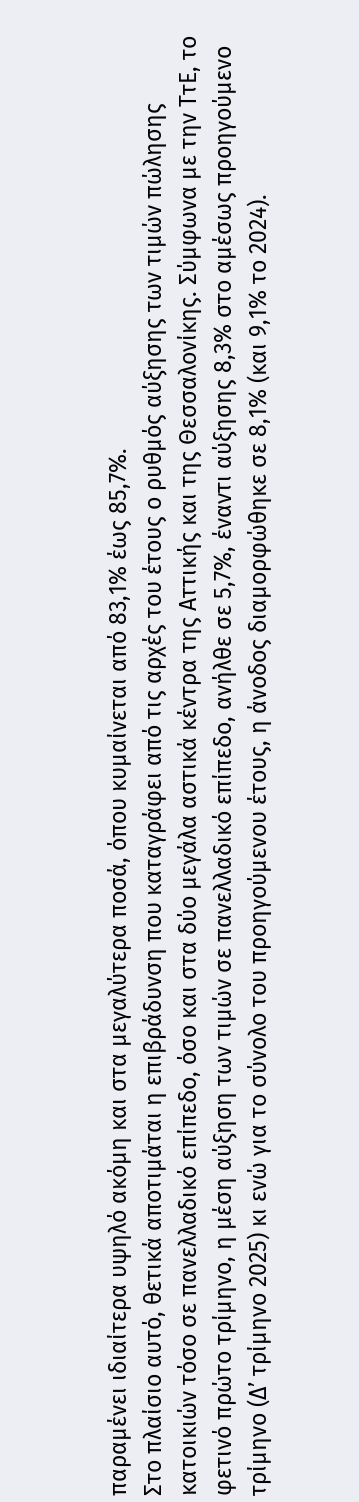παραμένει ιδιαίτερα υψηλό ακόμη και στα μεγαλύτερα ποσά, όπου κυμαίνεται από 83,1% έως 85,7%.
Στο πλαίσιο αυτό, θετικά αποτιμάται η επιβράδυνση που καταγράφει από τις αρχές του έτους ο ρυθμός αύξησης των τιμών πώλησης κατοικιών τόσο σε πανελλαδικό επίπεδο, όσο και στα δύο μεγάλα αστικά κέντρα της Αττικής και της Θεσσαλονίκης. Σύμφωνα με την ΤτΕ, το φετινό πρώτο τρίμηνο, η μέση αύξηση των τιμών σε πανελλαδικό επίπεδο, ανήλθε σε 5,7%, έναντι αύξησης 8,3% στο αμέσως προηγούμενο τρίμηνο (Δ’ τρίμηνο 2025) κι ενώ για το σύνολο του προηγούμενου έτους, η άνοδος διαμορφώθηκε σε 8,1% (και 9,1% το 2024).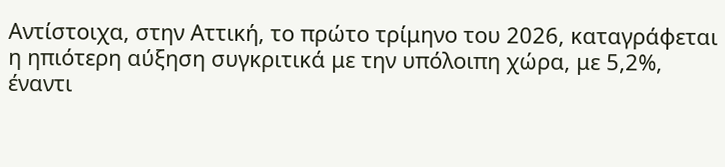Αντίστοιχα, στην Αττική, το πρώτο τρίμηνο του 2026, καταγράφεται η ηπιότερη αύξηση συγκριτικά με την υπόλοιπη χώρα, με 5,2%, έναντι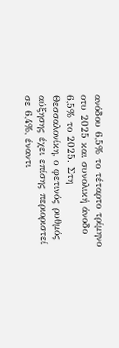ανόδου 6,5% το τέταρτο τρίμηνο οτυ 2025 και συνολική άνοδο 6,5% το 2025. Στη Θεσσαλονίκη, ο φετινός ρυθμός αύξησης έχει επίσης περιοριστεί σε 6,4%, έναντι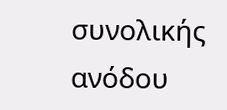συνολικής ανόδου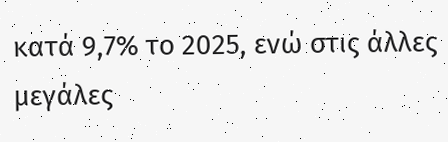κατά 9,7% το 2025, ενώ στις άλλες μεγάλες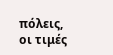πόλεις, οι τιμές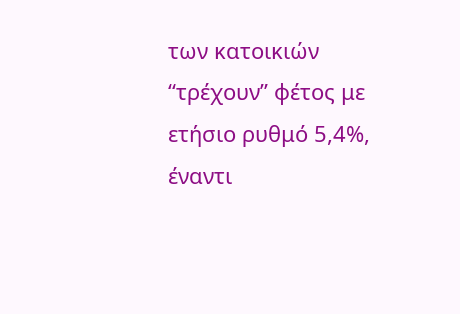των κατοικιών “τρέχουν” φέτος με ετήσιο ρυθμό 5,4%, έναντι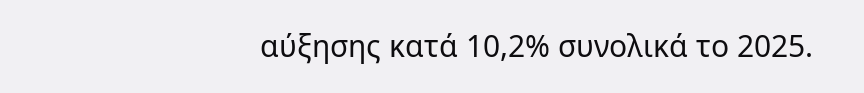αύξησης κατά 10,2% συνολικά το 2025.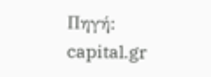Πηγή: capital.gr